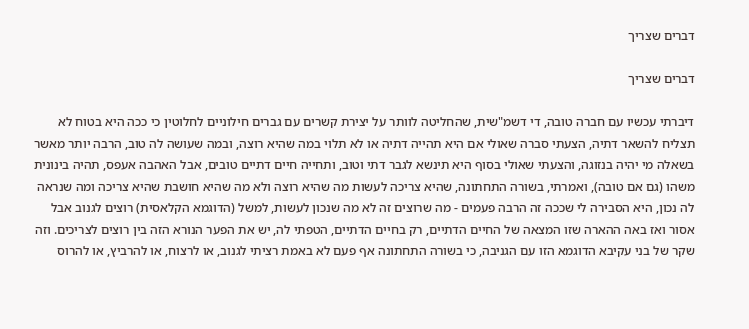דברים שצריך

דברים שצריך

דיברתי עכשיו עם חברה טובה, די דשמ"שית, שהחליטה לוותר על יצירת קשרים עם גברים חילוניים לחלוטין כי ככה היא בטוח לא תצליח להשאר דתיה, הצעתי סברה שאולי אם היא תהייה דתיה או לא תלוי במה שהיא רוצה, ובמה שעושה לה טוב, הרבה יותר מאשר בשאלה מי יהיה בנזוגה, והצעתי שאולי בסוף היא תינשא לגבר דתי וטוב, ותחייה חיים דתיים טובים, אבל האהבה אעפס, תהיה בינונית משהו (גם אם טובה), ואמרתי, בשורה התחתונה, שהיא צריכה לעשות מה שהיא רוצה ולא מה שהיא חושבת שהיא צריכה ומה שנראה לה נכון, היא הסבירה לי שככה זה הרבה פעמים - מה שרוצים זה לא מה שנכון לעשות, למשל (הדוגמא הקלאסית) רוצים לגנוב אבל אסור ואז באה ההארה שזו המצאה של החיים הדתיים, רק בחיים הדתיים, הטפתי לה, יש את הפער הנורא הזה בין רוצים לצריכים. וזה שקר של בני עקיבא הדוגמא הזו עם הגניבה, כי בשורה התחתונה אף פעם לא באמת רציתי לגנוב, או לרצוח, או להרביץ, או להרוס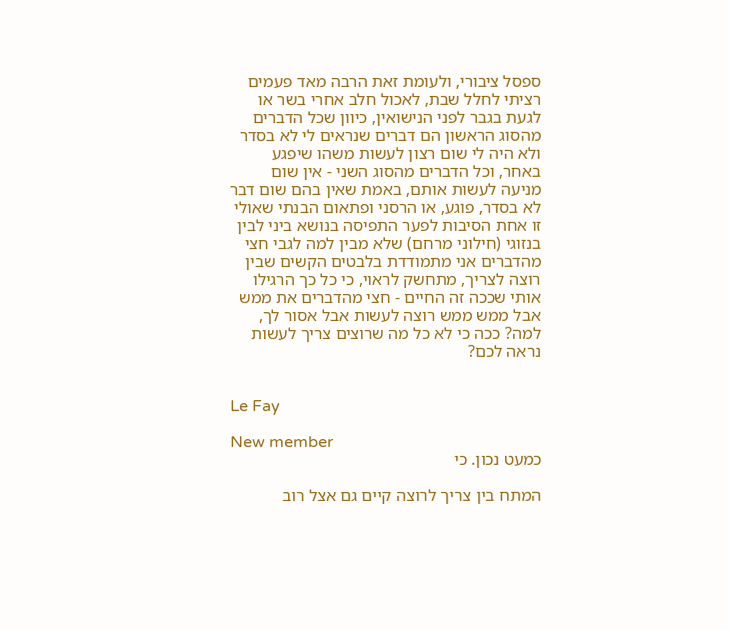ספסל ציבורי, ולעומת זאת הרבה מאד פעמים רציתי לחלל שבת, לאכול חלב אחרי בשר או לגעת בגבר לפני הנישואין, כיוון שכל הדברים מהסוג הראשון הם דברים שנראים לי לא בסדר ולא היה לי שום רצון לעשות משהו שיפגע באחר, וכל הדברים מהסוג השני - אין שום מניעה לעשות אותם, באמת שאין בהם שום דבר לא בסדר, פוגע, או הרסני ופתאום הבנתי שאולי זו אחת הסיבות לפער התפיסה בנושא ביני לבין בנזוגי (חילוני מרחם) שלא מבין למה לגבי חצי מהדברים אני מתמודדת בלבטים הקשים שבין רוצה לצריך, מתחשק לראוי, כי כל כך הרגילו אותי שככה זה החיים - חצי מהדברים את ממש אבל ממש ממש רוצה לעשות אבל אסור לך, למה? ככה כי לא כל מה שרוצים צריך לעשות נראה לכם?


Le Fay

New member
כמעט נכון. כי

המתח בין צריך לרוצה קיים גם אצל רוב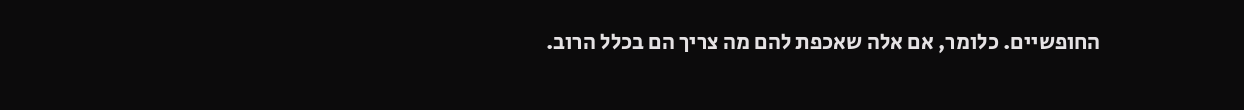החופשיים. כלומר, אם אלה שאכפת להם מה צריך הם בכלל הרוב.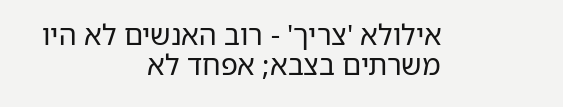אילולא 'צריך' - רוב האנשים לא היו משרתים בצבא; אפחד לא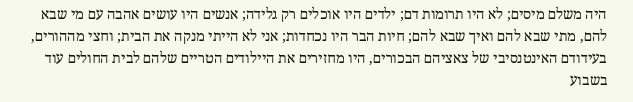היה משלם מיסים; לא היו תרומות דם; ילדים היו אוכלים רק גלידה; אנשים היו עושים אהבה עם מי שבא להם, מתי שבא להם ואיך שבא להם; חיות הבר היו נכחדות; אני לא הייתי מנקה את הבית; וחצי מההורים, בעידודם האינטנסיבי של צאציהם הבכורים, היו מחזירים את היילודים הטריים שלהם לבית החולים עוד בשבוע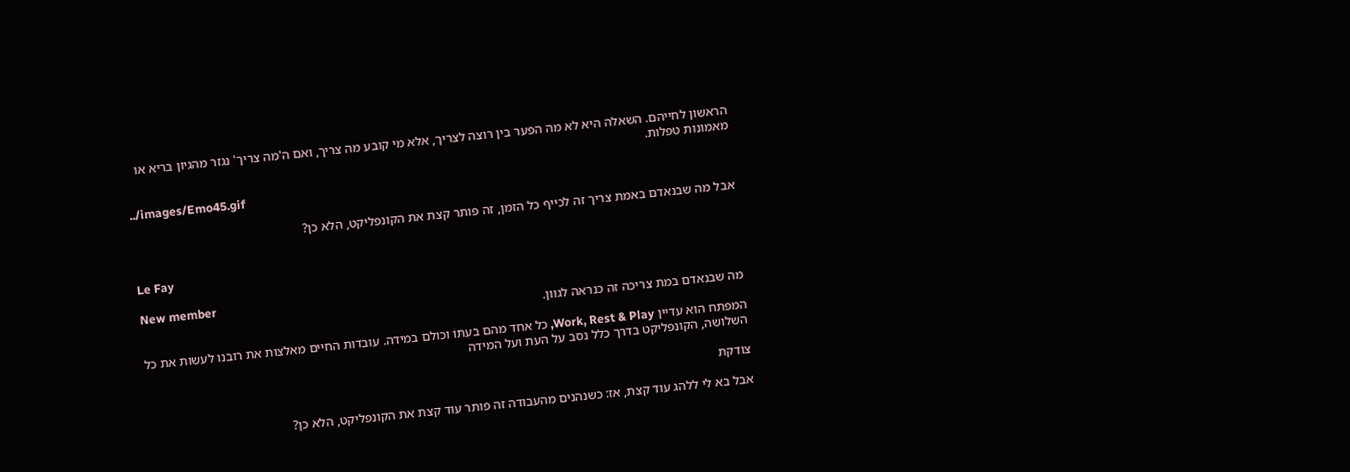הראשון לחייהם. השאלה היא לא מה הפער בין רוצה לצריך, אלא מי קובע מה צריך, ואם ה'מה צריך' נגזר מהגיון בריא או מאמונות טפלות.

../images/Emo45.gif

אבל מה שבנאדם באמת צריך זה לכייף כל הזמן, זה פותר קצת את הקונפליקט, הלא כן?


Le Fay

New member
מה שבנאדם במת צריכה זה כנראה לגוון.

המפתח הוא עדיין Work, Rest & Play, כל אחד מהם בעִתּוֹ וכולם במידה. עובדות החיים מאלצות את רובנו לעשות את כל השלושה, הקונפליקט בדרך כלל נסב על העת ועל המידה

צודקת

אבל בא לי ללהג עוד קצת, אז: כשנהנים מהעבודה זה פותר עוד קצת את הקונפליקט, הלא כן?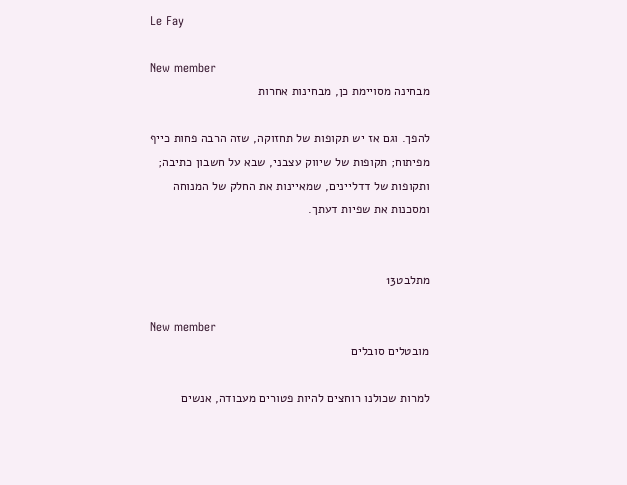Le Fay

New member
מבחינה מסויימת כן, מבחינות אחרות

להפך. וגם אז יש תקופות של תחזוקה, שזה הרבה פחות כייף מפיתוח; תקופות של שיווק עצבני, שבא על חשבון כתיבה; ותקופות של דדליינים, שמאיינות את החלק של המנוחה ומסכנות את שפיות דעתך.


מתלבט13

New member
מובטלים סובלים

למרות שכולנו רוחצים להיות פטורים מעבודה, אנשים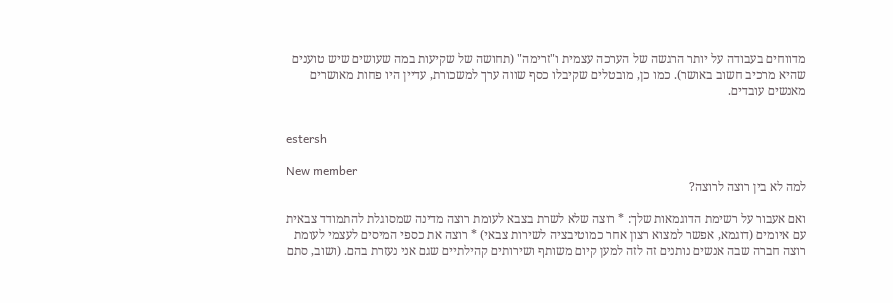מדווחים בעבודה על יותר הרגשה של הערכה עצמית ו"זרימה" (תחושה של שקיעות במה שעושים שיש טוענים שהיא מרכיב חשוב באושר). כמו כן, מובטלים שקיבלו כסף שווה ערך למשכורת, עדיין היו פחות מאושרים מאנשים עובדים.


estersh

New member
למה לא בין רוצה לרוצה?

ואם אעבור על רשימת הדוגמאות שלך: * רוצה שלא לשרת בצבא לעומת רוצה מדינה שמסוגלת להתמודד צבאית עם איומים (דוגמא, אפשר למצוא רצון אחר כמוטיבציה לשירות צבאי) * רוצה את כספי המיסים לעצמי לעומת רוצה חברה שבה אנשים נותנים זה לזה למען קיום משותף ושירותים קהילתיים שגם אני נעזרת בהם. (ושוב, סתם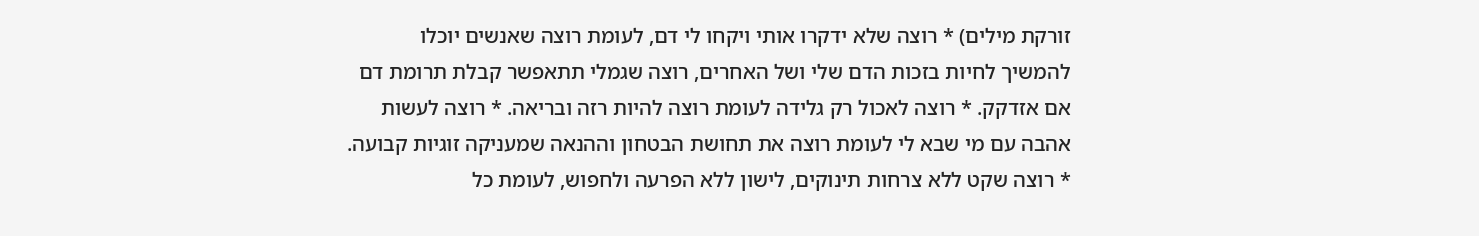זורקת מילים) * רוצה שלא ידקרו אותי ויקחו לי דם, לעומת רוצה שאנשים יוכלו להמשיך לחיות בזכות הדם שלי ושל האחרים, רוצה שגמלי תתאפשר קבלת תרומת דם אם אזדקק. * רוצה לאכול רק גלידה לעומת רוצה להיות רזה ובריאה. * רוצה לעשות אהבה עם מי שבא לי לעומת רוצה את תחושת הבטחון וההנאה שמעניקה זוגיות קבועה. * רוצה שקט ללא צרחות תינוקים, לישון ללא הפרעה ולחפוש, לעומת כל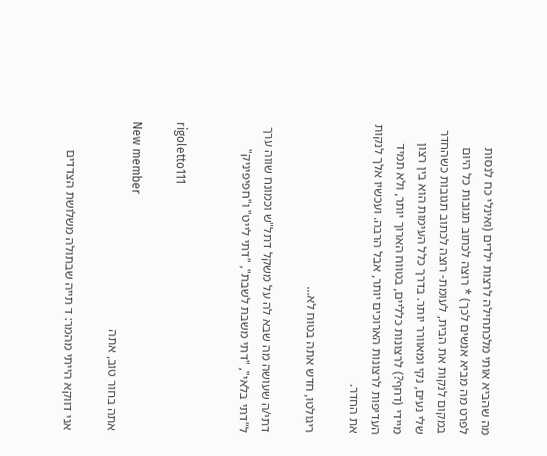מה שהביא אותי מלכתחילה לרצות ילדים (ואינלי כח לנסות לפרט מה מביא אנשים לכך) * רוצה לכתוב תגובות כל היום במקום לנקות את הבית, לעומת- רוצה לכתוב תגובות כשהחדר שלי נעים, נקי ומאוורר יותר. בדרך כלל העימות הוא בין רצון מיידי (דחף?) לרצונות כלליים, בטווח הארוך יותר, ולא תמיד העדיפות לרצונות הארוכים יותר, אבל הרבה. ועכשיו אלך לנקות את החדר.

ריגולטו, חדש אתה בטוח לא...

דתי/ה שעושה מה שבא לה על משקל דתל"ש וכמונח שווה ערך ל"דתי בלאי", "דתי משבת לשבת", "דתי לייט" ו"חפיפיניק"


rigoletto111

New member
אתה בחור טוב, אתה

אני דווקא הייתי מהמר: ד תייה שבתולה משלושת הצדדים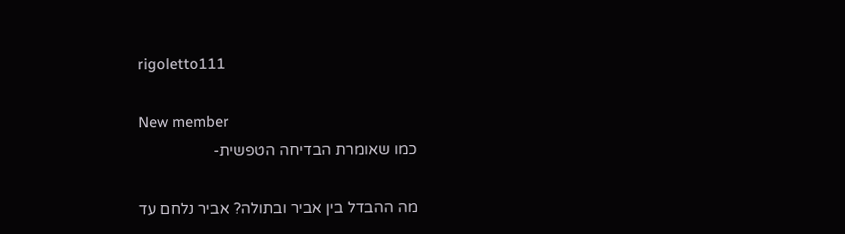rigoletto111

New member
כמו שאומרת הבדיחה הטפשית-

מה ההבדל בין אביר ובתולה? אביר נלחם עד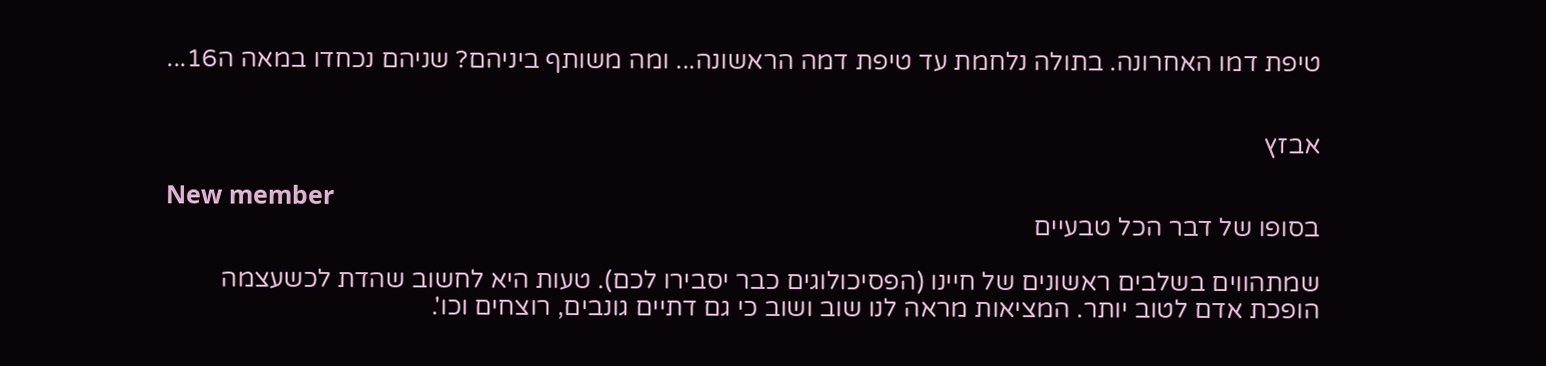טיפת דמו האחרונה. בתולה נלחמת עד טיפת דמה הראשונה... ומה משותף ביניהם? שניהם נכחדו במאה ה16...


אבזץ

New member
בסופו של דבר הכל טבעיים

שמתהווים בשלבים ראשונים של חיינו (הפסיכולוגים כבר יסבירו לכם). טעות היא לחשוב שהדת לכשעצמה הופכת אדם לטוב יותר. המציאות מראה לנו שוב ושוב כי גם דתיים גונבים, רוצחים וכו'.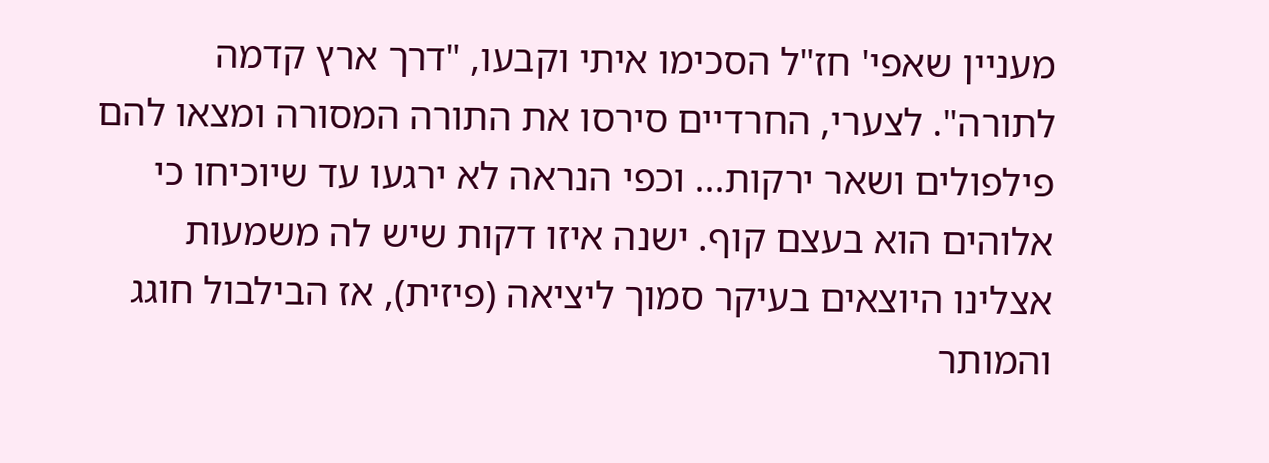מעניין שאפי' חז"ל הסכימו איתי וקבעו, "דרך ארץ קדמה לתורה". לצערי, החרדיים סירסו את התורה המסורה ומצאו להם פילפולים ושאר ירקות... וכפי הנראה לא ירגעו עד שיוכיחו כי אלוהים הוא בעצם קוף. ישנה איזו דקות שיש לה משמעות אצלינו היוצאים בעיקר סמוך ליציאה (פיזית), אז הבילבול חוגג והמותר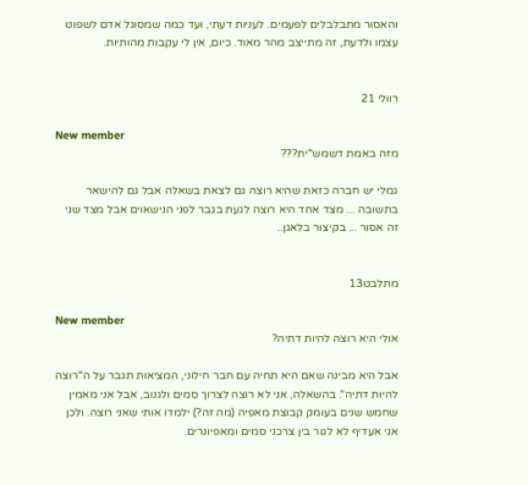והאסור מתבלבלים לפעמים. לעניות דעתי, ועד כמה שמסוגל אדם לשפוט עצמו ולדעת, זה מתייצב מהר מאוד. כיום, אין לי עקבות מהותיות.


רוולי 21

New member
מזה באמת דשמש"ית???

גמלי יש חברה כזאת שהיא רוצה גם לצאת בשאלה אבל גם להישאר בתשובה ... מצד אחד היא רוצה לגעת בגבר לפני הנישאוים אבל מצד שני זה אסור ... בקיצור בלאגן..


מתלבט13

New member
אולי היא רוצה להיות דתיה?

אבל היא מבינה שאם היא תחיה עם חבר חילוני, המציאות תגבר על ה"רוצה להיות דתיה". בהשאלה, אני לא רוצה לצרוך סמים ולגנוב, אבל אני מאמין שחמש שנים בעומק קבוצת מאפיה (מה זה?) ילמדו אותי שאני רוצה. ולכן אני אעדיף לא לגור בין צרכני סמים ומאפיונרים.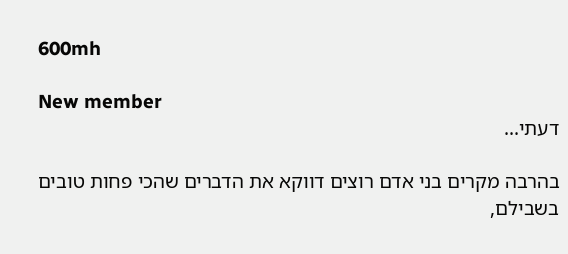600mh

New member
דעתי...

בהרבה מקרים בני אדם רוצים דווקא את הדברים שהכי פחות טובים בשבילם,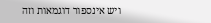ויש אינספור דוגמאות וזה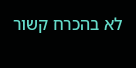לא בהכרח קשור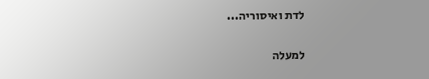לדת ואיסוריה...

למעלה